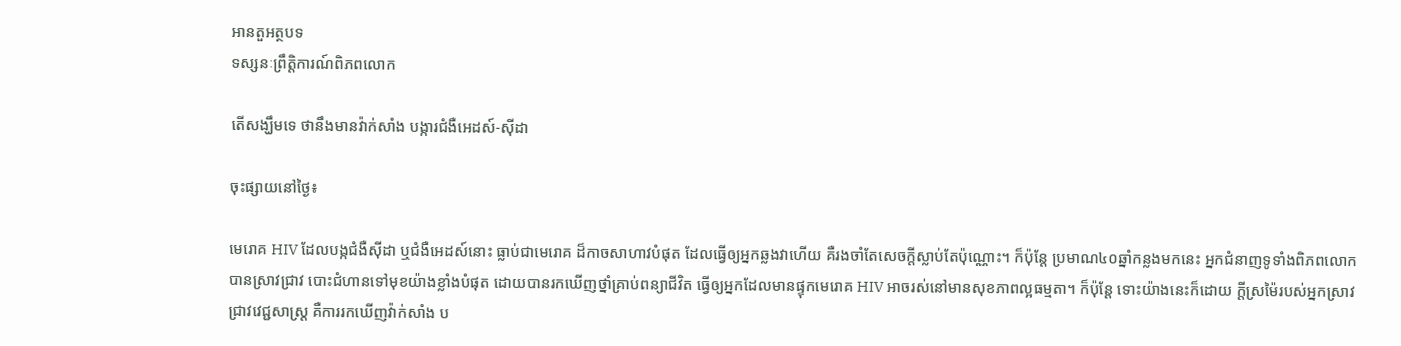អានតួអត្ថបទ
ទស្សនៈព្រឹត្តិការណ៍ពិភពលោក

តើសង្ឃឹមទេ ថានឹងមានវ៉ាក់សាំង បង្ការជំងឺអេដស៍-ស៊ីដា

ចុះផ្សាយនៅថ្ងៃ៖

មេរោគ HIV ដែលបង្កជំងឺស៊ីដា ឬជំងឺអេដស៍នោះ ធ្លាប់ជាមេរោគ ដ៏កាចសាហាវបំផុត ដែលធ្វើឲ្យអ្នកឆ្លងវាហើយ គឺរងចាំតែសេចក្តីស្លាប់តែប៉ុណ្ណោះ។ ក៏ប៉ុន្តែ ប្រមាណ៤០ឆ្នាំកន្លងមកនេះ អ្នកជំនាញទូទាំងពិភពលោក បានស្រាវជ្រាវ បោះជំហានទៅមុខយ៉ាងខ្លាំងបំផុត ដោយបានរកឃើញថ្នាំគ្រាប់ពន្យាជីវិត ធ្វើឲ្យអ្នកដែលមានផ្ទុកមេរោគ HIV អាចរស់នៅមានសុខភាពល្អធម្មតា។ ក៏ប៉ុន្តែ ទោះយ៉ាងនេះក៏ដោយ ក្តីស្រម៉ៃរបស់អ្នកស្រាវជ្រាវវេជ្ជសាស្ត្រ គឺការរកឃើញវ៉ាក់សាំង ប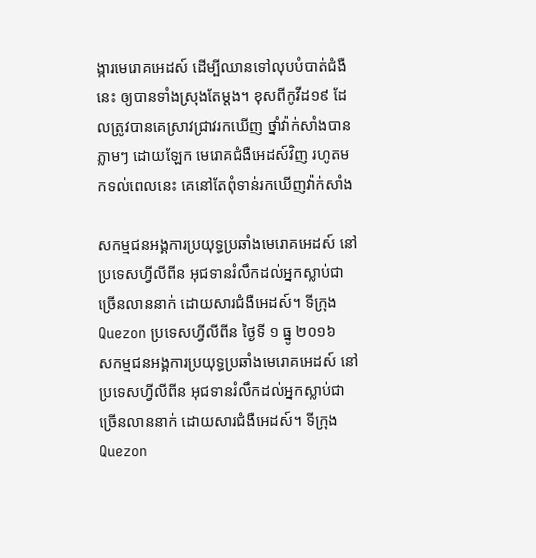ង្ការមេរោគអេដស៍ ដើម្បីឈានទៅលុបបំបាត់ជំងឺនេះ ឲ្យបានទាំងស្រុងតែម្តង។ ខុសពីកូវីដ១៩ ដែលត្រូវបានគេស្រាវជ្រាវរកឃើញ ថ្នាំវ៉ាក់សាំងបានភ្លាមៗ ដោយឡែក មេរោគជំងឺអេដស៍វិញ រហូតមកទល់ពេលនេះ គេនៅតែពុំទាន់រកឃើញវ៉ាក់សាំង

សកម្មជនអង្គការប្រយុទ្ធប្រឆាំងមេរោគអេដស៍ នៅប្រទេសហ្វីលីពីន អុជទានរំលឹកដល់អ្នកស្លាប់ជាច្រើនលាននាក់ ដោយសារជំងឺអេដស៍។ ទីក្រុង Quezon ប្រទេសហ្វីលីពីន ថ្ងៃទី ១ ធ្នូ ២០១៦
សកម្មជនអង្គការប្រយុទ្ធប្រឆាំងមេរោគអេដស៍ នៅប្រទេសហ្វីលីពីន អុជទានរំលឹកដល់អ្នកស្លាប់ជាច្រើនលាននាក់ ដោយសារជំងឺអេដស៍។ ទីក្រុង Quezon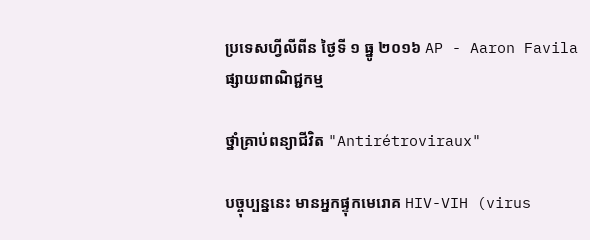ប្រទេសហ្វីលីពីន ថ្ងៃទី ១ ធ្នូ ២០១៦ AP - Aaron Favila
ផ្សាយពាណិជ្ជកម្ម

ថ្នាំគ្រាប់ពន្យាជីវិត "Antirétroviraux"

បច្ចុប្បន្ននេះ មានអ្នកផ្ទុកមេរោគ HIV-VIH (virus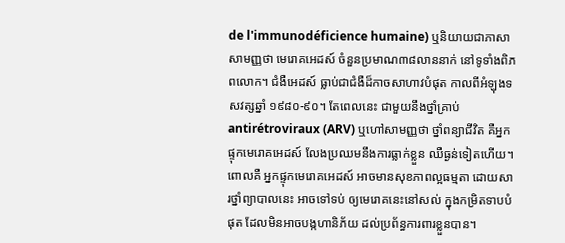de l'immunodéficience humaine) ឬនិយាយជាភាសាសាមញ្ញថា មេរោគអេដស៍ ចំនួនប្រមាណ៣៨លាននាក់ នៅទូទាំងពិភពលោក។ ជំងឺអេដស៍ ធ្លាប់ជាជំងឺដ៏កាចសាហាវបំផុត កាលពីអំឡុងទសវត្សឆ្នាំ ១៩៨០-៩០។ តែពេលនេះ ជាមួយនឹងថ្នាំគ្រាប់ antirétroviraux (ARV) ឬហៅសាមញ្ញថា ថ្នាំពន្យាជីវិត គឺអ្នកផ្ទុកមេរោគអេដស៍ លែងប្រឈមនឹងការធ្លាក់ខ្លួន ឈឺធ្ងន់ទៀតហើយ។ ពោលគឺ អ្នកផ្ទុកមេរោគអេដស៍ អាចមានសុខភាពល្អធម្មតា ដោយសារថ្នាំព្យាបាលនេះ អាចទៅទប់ ឲ្យមេរោគនេះនៅសល់ ក្នុងកម្រិតទាបបំផុត ដែលមិនអាចបង្កហានិភ័យ ដល់ប្រព័ន្ធការពារខ្លួនបាន។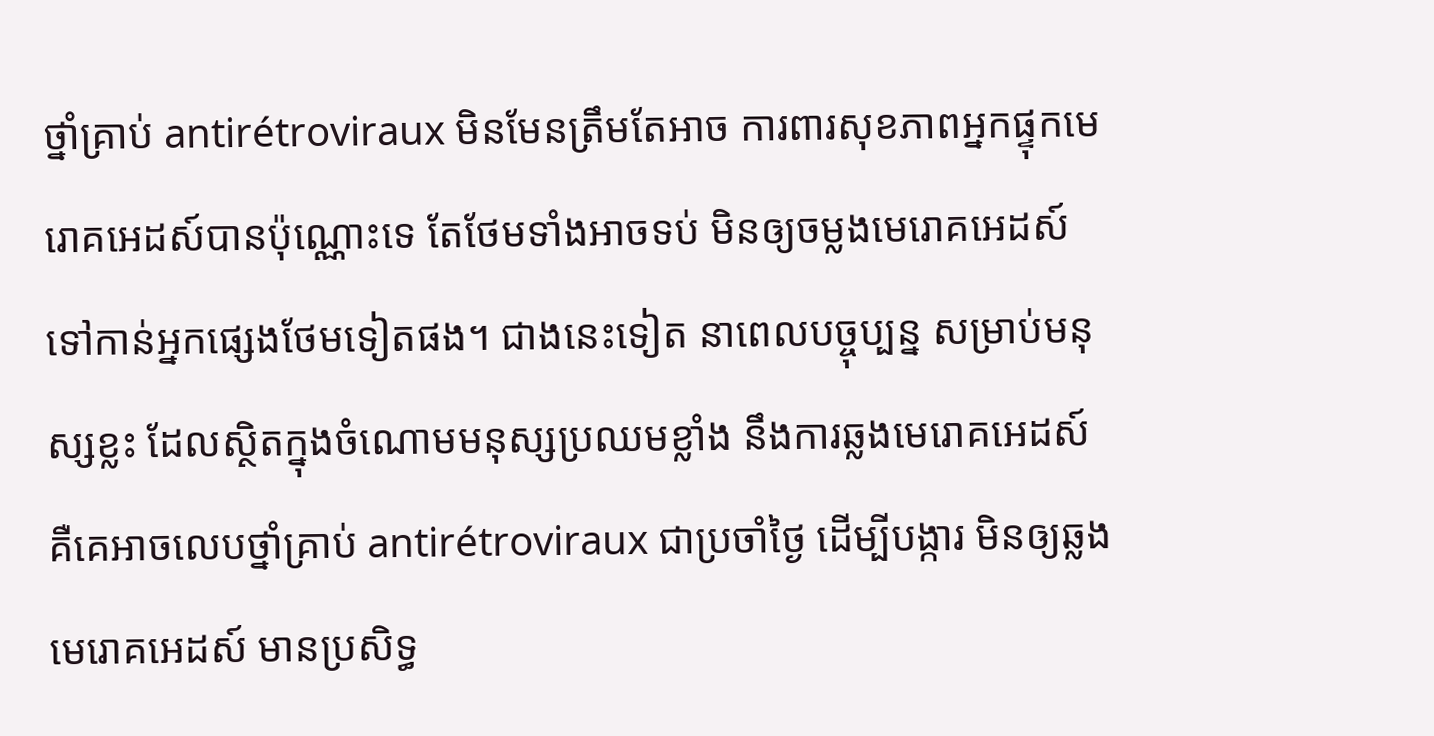ថ្នាំគ្រាប់ antirétroviraux មិនមែនត្រឹមតែអាច ការពារសុខភាពអ្នកផ្ទុកមេរោគអេដស៍បានប៉ុណ្ណោះទេ តែថែមទាំងអាចទប់ មិនឲ្យចម្លងមេរោគអេដស៍ ទៅកាន់អ្នកផ្សេងថែមទៀតផង។ ជាងនេះទៀត នាពេលបច្ចុប្បន្ន សម្រាប់មនុស្សខ្លះ ដែលស្ថិតក្នុងចំណោមមនុស្សប្រឈមខ្លាំង នឹងការឆ្លងមេរោគអេដស៍ គឺគេអាចលេបថ្នាំគ្រាប់ antirétroviraux ជាប្រចាំថ្ងៃ ដើម្បីបង្ការ មិនឲ្យឆ្លងមេរោគអេដស៍ មានប្រសិទ្ធ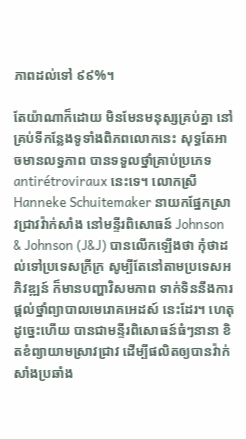ភាពដល់ទៅ ៩៩%។

តែយ៉ាណាក៏ដោយ មិនមែនមនុស្សគ្រប់គ្នា នៅគ្រប់ទីកន្លែងទូទាំងពិភពលោកនេះ សុទ្ធតែអាចមានលទ្ធភាព បានទទួលថ្នាំគ្រាប់ប្រភេទ antirétroviraux នេះទេ។ លោកស្រី Hanneke Schuitemaker នាយកផ្នែកស្រាវជ្រាវវ៉ាក់សាំង នៅមន្ទីរពិសោធន៍ Johnson & Johnson (J&J) បានលើកឡើងថា កុំថាដល់ទៅប្រទេសក្រីក្រ សូម្បីតែនៅតាមប្រទេសអភិវឌ្ឍន៍ ក៏មានបញ្ហាវិសមភាព ទាក់ទិននឹងការផ្តល់ថ្នាំព្យាបាលមេរោគអេដស៍ នេះដែរ។ ហេតុដូច្នេះហើយ បានជាមន្ទីរពិសោធន៍ធំៗនានា ខិតខំព្យាយាមស្រាវជ្រាវ ដើម្បីផលិតឲ្យបានវ៉ាក់សាំងប្រឆាំង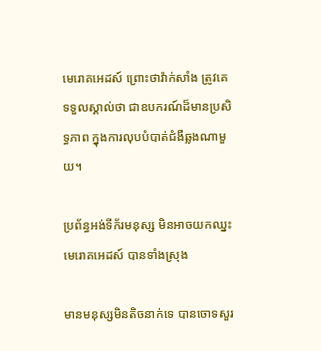មេរោគអេដស៍ ព្រោះថាវ៉ាក់សាំង ត្រូវគេទទួលស្គាល់ថា ជាឧបករណ៍ដ៏មានប្រសិទ្ធភាព ក្នុងការលុបបំបាត់ជំងឺឆ្លងណាមួយ។

ប្រព័ន្ធអង់ទីក័រមនុស្ស មិនអាចយកឈ្នះមេរោគអេដស៍ បានទាំងស្រុង

មានមនុស្សមិនតិចនាក់ទេ បានចោទសួរ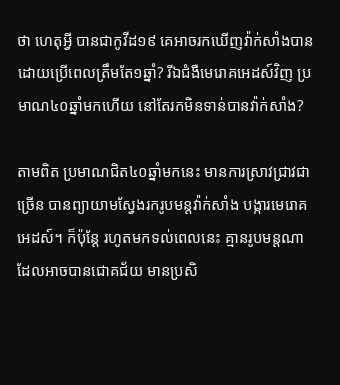ថា ហេតុអ្វី បានជាកូវីដ១៩ គេអាចរកឃើញវ៉ាក់សាំងបាន ដោយប្រើពេលត្រឹមតែ១ឆ្នាំ? រីឯជំងឺមេរោគអេដស៍វិញ ប្រមាណ៤០ឆ្នាំមកហើយ នៅតែរកមិនទាន់បានវ៉ាក់សាំង?

តាមពិត ប្រមាណជិត៤០ឆ្នាំមកនេះ មានការស្រាវជ្រាវជាច្រើន បានព្យាយាមស្វែងរករូបមន្តវ៉ាក់សាំង បង្ការមេរោគអេដស៍។ ក៏ប៉ុន្តែ រហូតមកទល់ពេលនេះ គ្មានរូបមន្តណា ដែលអាចបានជោគជ័យ មានប្រសិ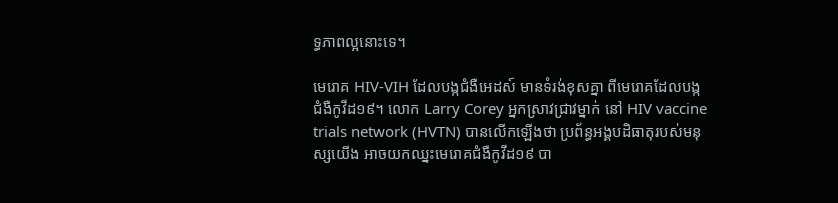ទ្ធភាពល្អនោះទេ។

មេរោគ HIV-VIH ដែលបង្កជំងឺអេដស៍ មានទំរង់ខុសគ្នា ពីមេរោគដែលបង្កជំងឺកូវីដ១៩។ លោក Larry Corey អ្នកស្រាវជ្រាវម្នាក់ នៅ HIV vaccine trials network (HVTN) បានលើកឡើងថា ប្រព័ន្ធអង្គបដិធាតុរបស់មនុស្សយើង អាចយកឈ្នះមេរោគជំងឺកូវីដ១៩ បា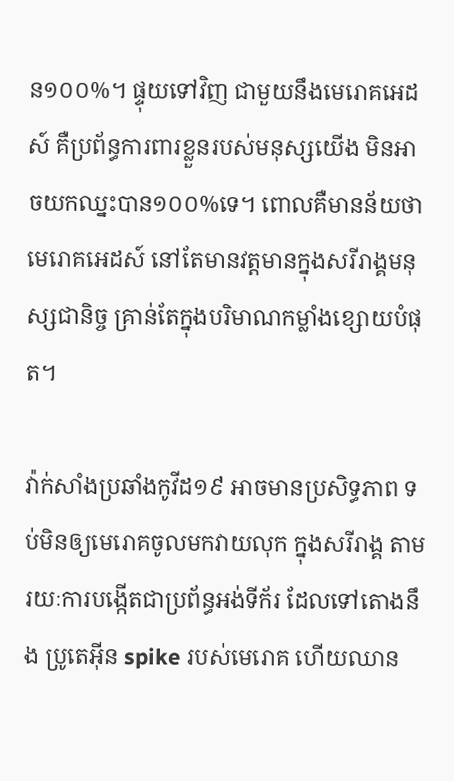ន១០០%។ ផ្ទុយទៅវិញ ជាមួយនឹងមេរោគអេដស៍ គឺប្រព័ន្ធការពារខ្លួនរបស់មនុស្សយើង មិនអាចយកឈ្នះបាន១០០%ទេ។ ពោលគឺមានន័យថា មេរោគអេដស៍ នៅតែមានវត្តមានក្នុងសរីរាង្គមនុស្សជានិច្ច គ្រាន់តែក្នុងបរិមាណកម្លាំងខ្សោយបំផុត។

វ៉ាក់សាំងប្រឆាំងកូវីដ១៩ អាចមានប្រសិទ្ធភាព ទប់មិនឲ្យមេរោគចូលមកវាយលុក ក្នុងសរីរាង្គ តាមរយៈការបង្កើតជាប្រព័ន្ធអង់ទីក័រ ដែលទៅតោងនឹង ប្រូតេអ៊ីន spike របស់មេរោគ ហើយឈាន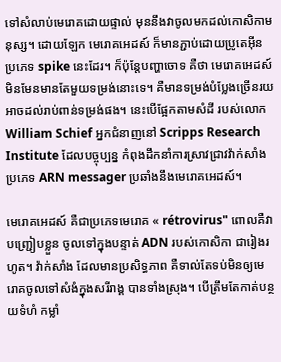ទៅសំលាប់មេរោគដោយផ្ទាល់ មុននឹងវាចូលមកដល់កោសិកាមនុស្ស។ ដោយឡែក មេរោគអេដស៍ ក៏មានភ្ជាប់ដោយប្រូតេអ៊ីន ប្រភេទ spike នេះដែរ។ ក៏ប៉ុន្តែបញ្ហាចោទ គឺថា មេរោគអេដស៍ មិនមែនមានតែមួយទម្រង់នោះទេ។ គឺមានទម្រង់បំប្លែងច្រើនរយ អាចដល់រាប់ពាន់ទម្រង់ផង។ នេះបើផ្អែកតាមសំដី របស់លោក William Schief អ្នកជំនាញនៅ Scripps Research Institute ដែលបច្ចុប្បន្ន កំពុងដឹកនាំការស្រាវជ្រាវវ៉ាក់សាំង ប្រភេទ ARN messager ប្រឆាំងនឹងមេរោគអេដស៍។

មេរោគអេដស៍ គឺជាប្រភេទមេរោគ « rétrovirus" ពោលគឺវាបញ្ជ្រៀបខ្លួន ចូលទៅក្នុងបន្ទាត់ ADN របស់កោសិកា ជារៀងរហូត។ វ៉ាក់សាំង ដែលមានប្រសិទ្ធភាព គឺទាល់តែទប់មិនឲ្យមេរោគចូលទៅសំងំក្នុងសរីរាង្គ បានទាំងស្រុង។ បើត្រឹមតែកាត់បន្ថយទំហំ កម្លាំ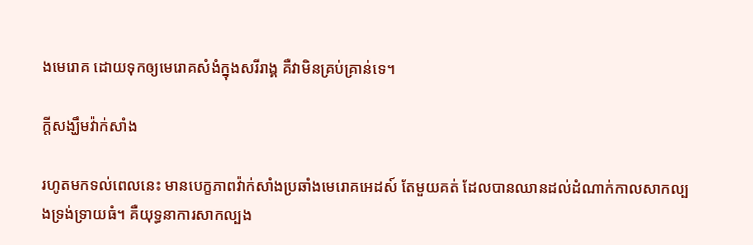ងមេរោគ ដោយទុកឲ្យមេរោគសំងំក្នុងសរីរាង្គ គឺវាមិនគ្រប់គ្រាន់ទេ។

ក្តីសង្ឃឹមវ៉ាក់សាំង

រហូតមកទល់ពេលនេះ មានបេក្ខភាពវ៉ាក់សាំងប្រឆាំងមេរោគអេដស៍ តែមួយគត់ ដែលបានឈានដល់ដំណាក់កាលសាកល្បងទ្រង់ទ្រាយធំ។ គឺយុទ្ធនាការសាកល្បង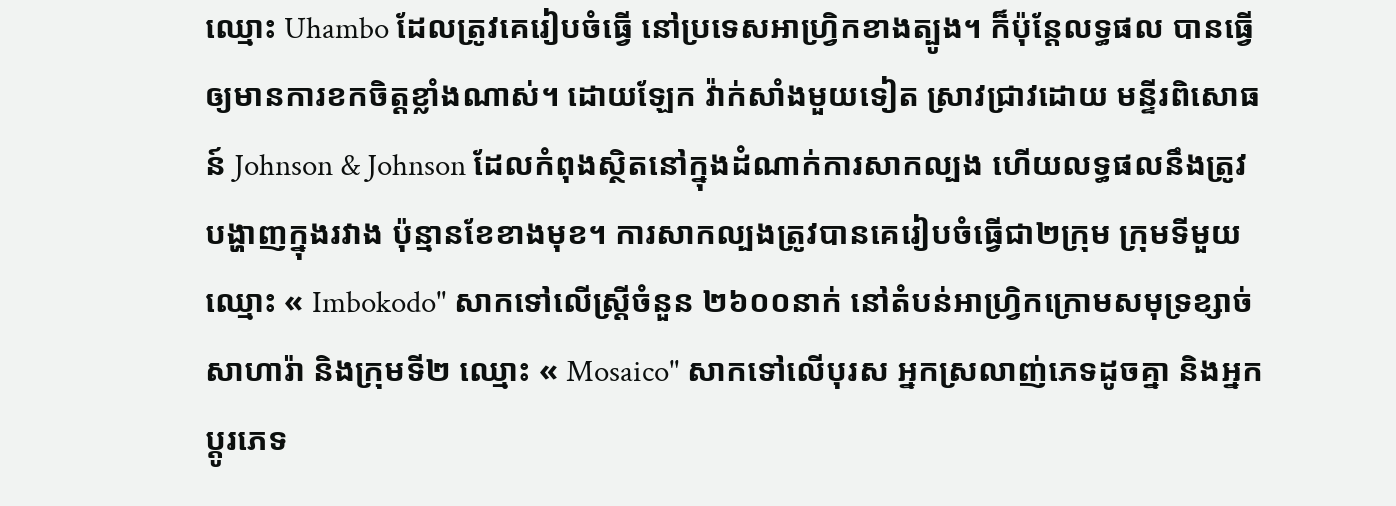ឈ្មោះ Uhambo ដែលត្រូវគេរៀបចំធ្វើ នៅប្រទេសអាហ្វ្រិកខាងត្បូង។ ក៏ប៉ុន្តែលទ្ធផល បានធ្វើឲ្យមានការខកចិត្តខ្លាំងណាស់។ ដោយឡែក វ៉ាក់សាំងមួយទៀត ស្រាវជ្រាវដោយ មន្ទីរពិសោធន៍ Johnson & Johnson ដែលកំពុងស្ថិតនៅក្នុងដំណាក់ការសាកល្បង ហើយលទ្ធផលនឹងត្រូវបង្ហាញក្នុងរវាង ប៉ុន្មានខែខាងមុខ។ ការសាកល្បងត្រូវបានគេរៀបចំធ្វើជា២ក្រុម ក្រុមទីមួយឈ្មោះ « Imbokodo" សាកទៅលើស្ត្រីចំនួន ២៦០០នាក់ នៅតំបន់អាហ្វ្រិកក្រោមសមុទ្រខ្សាច់សាហារ៉ា និងក្រុមទី២ ឈ្មោះ « Mosaico" សាកទៅលើបុរស អ្នកស្រលាញ់ភេទដូចគ្នា និងអ្នកប្តូរភេទ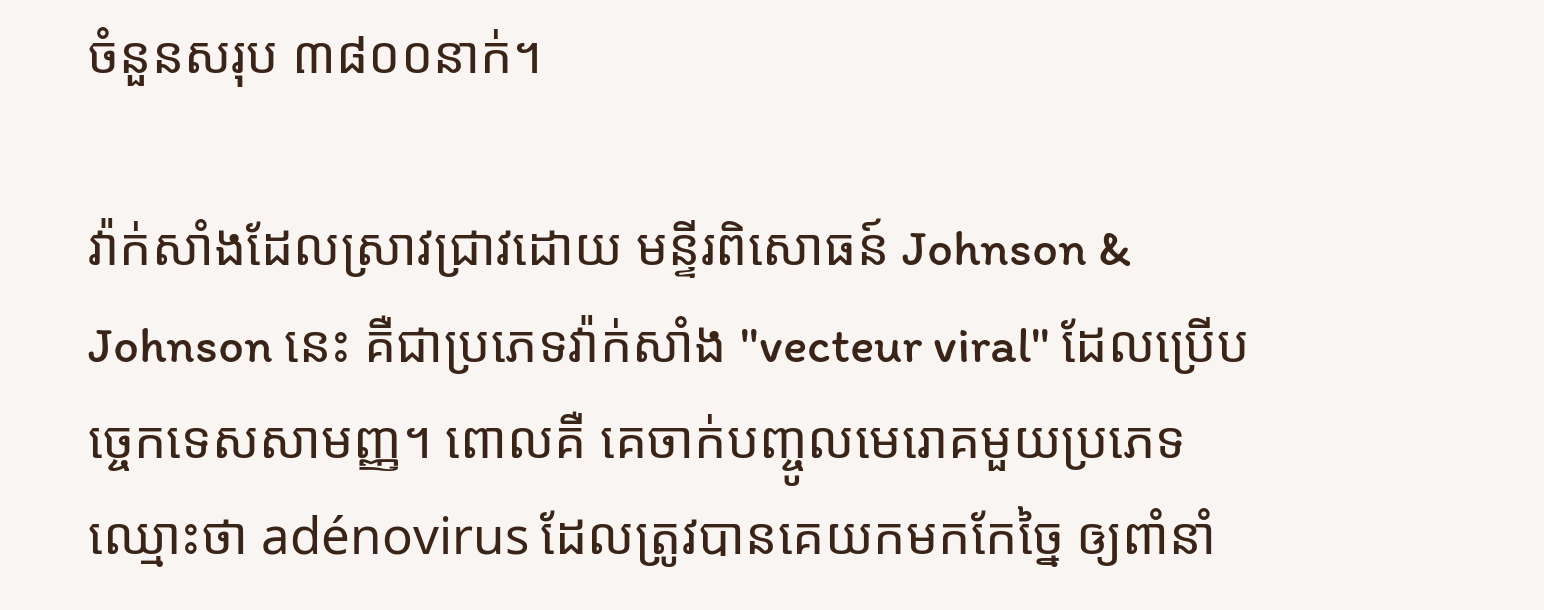ចំនួនសរុប ៣៨០០នាក់។

វ៉ាក់សាំងដែលស្រាវជ្រាវដោយ មន្ទីរពិសោធន៍ Johnson & Johnson នេះ គឺជាប្រភេទវ៉ាក់សាំង "vecteur viral" ដែលប្រើបច្ចេកទេសសាមញ្ញ។ ពោលគឺ គេចាក់បញ្ចូលមេរោគមួយប្រភេទ ឈ្មោះថា adénovirus ដែលត្រូវបានគេយកមកកែច្នៃ ឲ្យពាំនាំ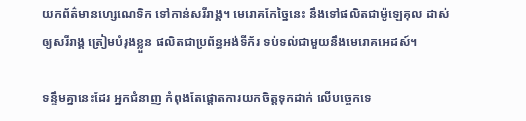យកព័ត៌មានហ្សេណេទិក ទៅកាន់សរីរាង្គ។ មេរោគកែច្នៃនេះ នឹងទៅផលិតជាម៉ូឡេគុល ដាស់ឲ្យសរីរាង្គ ត្រៀមបំរុងខ្លួន ផលិតជាប្រព័ន្ធអង់ទីក័រ ទប់ទល់ជាមួយនឹងមេរោគអេដស៍។

ទន្ទឹមគ្នានេះដែរ អ្នកជំនាញ កំពុងតែផ្តោតការយកចិត្តទុកដាក់ លើបច្ចេកទេ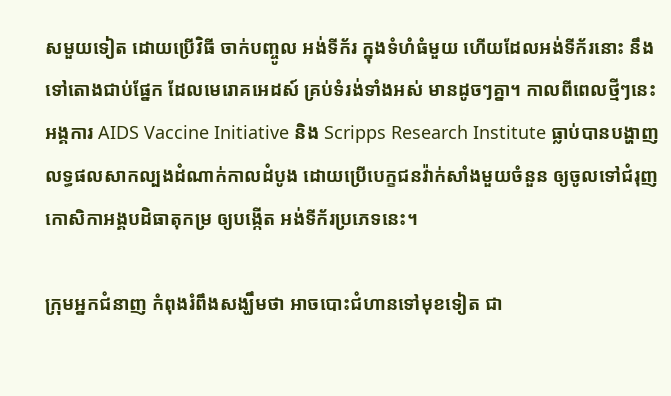សមួយទៀត ដោយប្រើវិធី ចាក់បញ្ចូល អង់ទីក័រ ក្នុងទំហំធំមួយ ហើយដែលអង់ទីក័រនោះ នឹងទៅតោងជាប់ផ្នែក ដែលមេរោគអេដស៍ គ្រប់ទំរង់ទាំងអស់ មានដូចៗគ្នា។ កាលពីពេលថ្មីៗនេះ អង្គការ AIDS Vaccine Initiative និង Scripps Research Institute ធ្លាប់បានបង្ហាញលទ្ធផលសាកល្បងដំណាក់កាលដំបូង ដោយប្រើបេក្ខជនវ៉ាក់សាំងមួយចំនួន ឲ្យចូលទៅជំរុញ កោសិកាអង្គបដិធាតុកម្រ ឲ្យបង្កើត អង់ទីក័រប្រភេទនេះ។

ក្រុមអ្នកជំនាញ កំពុងរំពឹងសង្ឃឹមថា អាចបោះជំហានទៅមុខទៀត ជា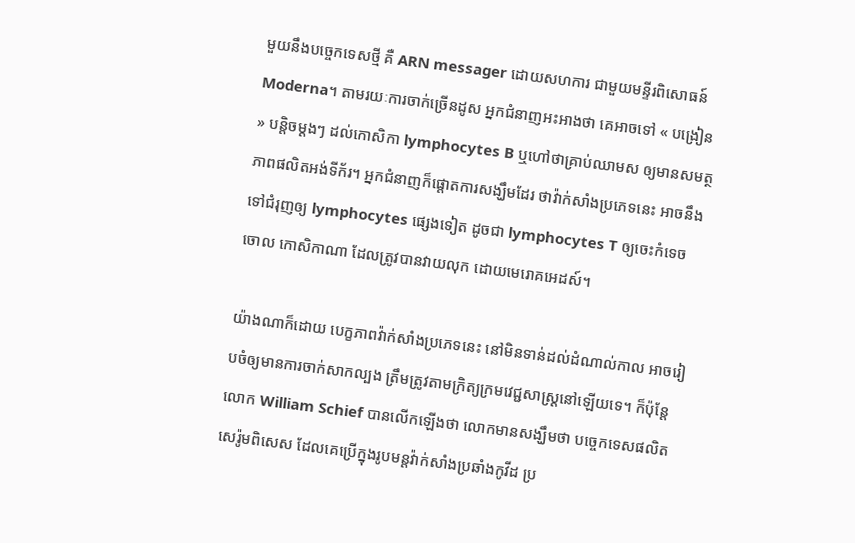មួយនឹងបច្ចេកទេសថ្មី គឺ ARN messager ដោយសហការ ជាមួយមន្ទីរពិសោធន៍ Moderna។ តាមរយៈការចាក់ច្រើនដូស អ្នកជំនាញអះអាងថា គេអាចទៅ « បង្រៀន » បន្តិចម្តងៗ ដល់កោសិកា lymphocytes B ឬហៅថាគ្រាប់ឈាមស ឲ្យមានសមត្ថភាពផលិតអង់ទីក័រ។ អ្នកជំនាញក៏ផ្តោតការសង្ឃឹមដែរ ថាវ៉ាក់សាំងប្រភេទនេះ អាចនឹងទៅជំរុញឲ្យ lymphocytes ផ្សេងទៀត ដូចជា lymphocytes T ឲ្យចេះកំទេចចោល កោសិកាណា ដែលត្រូវបានវាយលុក ដោយមេរោគអេដស៍។

យ៉ាងណាក៏ដោយ បេក្ខភាពវ៉ាក់សាំងប្រភេទនេះ នៅមិនទាន់ដល់ដំណាល់កាល អាចរៀបចំឲ្យមានការចាក់សាកល្បង ត្រឹមត្រូវតាមក្រិត្យក្រមវេជ្ជសាស្ត្រនៅឡើយទេ។ ក៏ប៉ុន្តែ លោក William Schief បានលើកឡើងថា លោកមានសង្ឃឹមថា បច្ចេកទេសផលិតសេរ៉ូមពិសេស ដែលគេប្រើក្នុងរូបមន្តវ៉ាក់សាំងប្រឆាំងកូវីដ ប្រ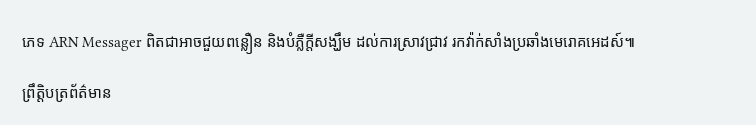ភេទ ARN Messager ពិតជាអាចជួយពន្លឿន និងបំភ្លឺក្តីសង្ឃឹម ដល់ការស្រាវជ្រាវ រកវ៉ាក់សាំងប្រឆាំងមេរោគអេដស៍៕

ព្រឹត្តិបត្រព័ត៌មាន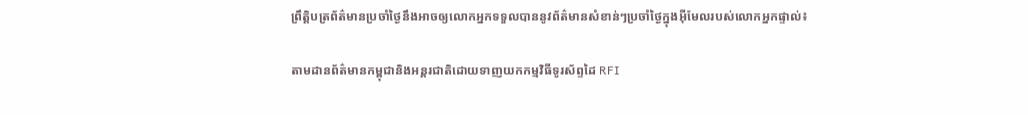ព្រឹត្តិបត្រព័ត៌មានប្រចាំថ្ងៃនឹងអាចឲ្យលោកអ្នកទទួលបាននូវព័ត៌មានសំខាន់ៗប្រចាំថ្ងៃក្នុងអ៊ីមែលរបស់លោកអ្នកផ្ទាល់៖

តាមដានព័ត៌មានកម្ពុជានិងអន្តរជាតិដោយទាញយកកម្មវិធីទូរស័ព្ទដៃ RFI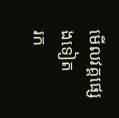មើលវគ្គផ្សេងទៀត
រក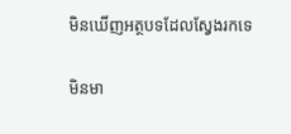មិនឃើញអត្ថបទដែលស្វែងរកទេ

មិនមា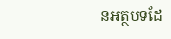នអត្ថបទដែ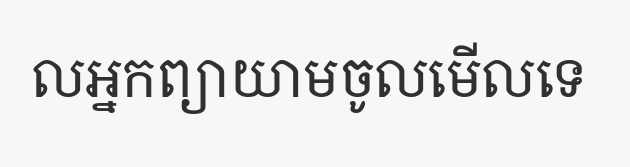លអ្នកព្យាយាមចូលមើលទេ